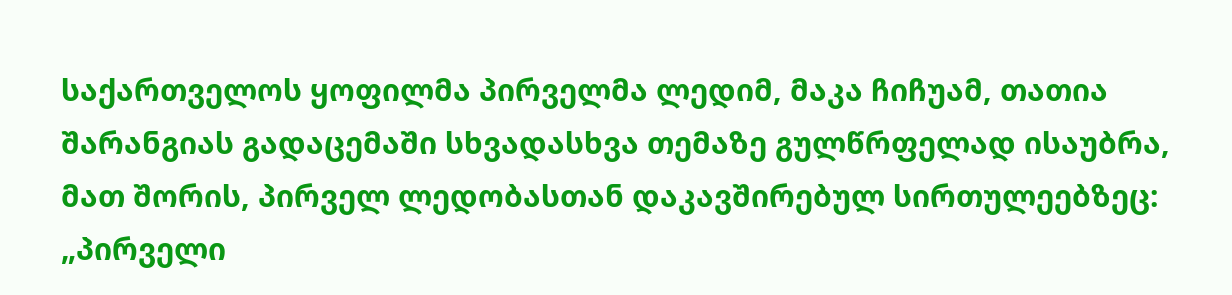საქართველოს ყოფილმა პირველმა ლედიმ, მაკა ჩიჩუამ, თათია შარანგიას გადაცემაში სხვადასხვა თემაზე გულწრფელად ისაუბრა, მათ შორის, პირველ ლედობასთან დაკავშირებულ სირთულეებზეც: „პირველი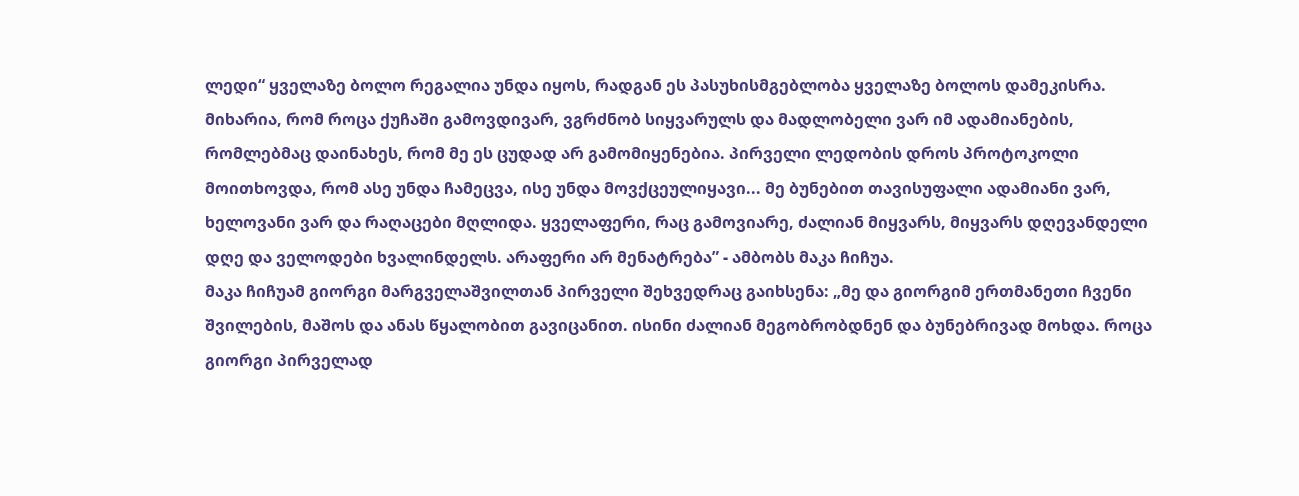ლედი“ ყველაზე ბოლო რეგალია უნდა იყოს, რადგან ეს პასუხისმგებლობა ყველაზე ბოლოს დამეკისრა. მიხარია, რომ როცა ქუჩაში გამოვდივარ, ვგრძნობ სიყვარულს და მადლობელი ვარ იმ ადამიანების, რომლებმაც დაინახეს, რომ მე ეს ცუდად არ გამომიყენებია. პირველი ლედობის დროს პროტოკოლი მოითხოვდა, რომ ასე უნდა ჩამეცვა, ისე უნდა მოვქცეულიყავი... მე ბუნებით თავისუფალი ადამიანი ვარ, ხელოვანი ვარ და რაღაცები მღლიდა. ყველაფერი, რაც გამოვიარე, ძალიან მიყვარს, მიყვარს დღევანდელი დღე და ველოდები ხვალინდელს. არაფერი არ მენატრება” - ამბობს მაკა ჩიჩუა.
მაკა ჩიჩუამ გიორგი მარგველაშვილთან პირველი შეხვედრაც გაიხსენა: „მე და გიორგიმ ერთმანეთი ჩვენი შვილების, მაშოს და ანას წყალობით გავიცანით. ისინი ძალიან მეგობრობდნენ და ბუნებრივად მოხდა. როცა გიორგი პირველად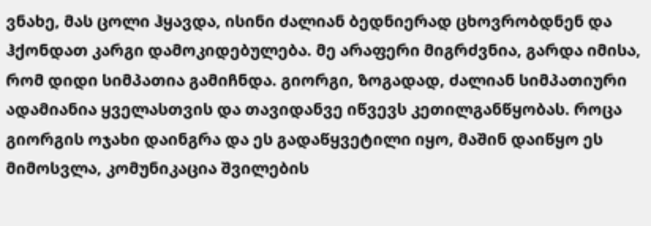ვნახე, მას ცოლი ჰყავდა, ისინი ძალიან ბედნიერად ცხოვრობდნენ და ჰქონდათ კარგი დამოკიდებულება. მე არაფერი მიგრძვნია, გარდა იმისა, რომ დიდი სიმპათია გამიჩნდა. გიორგი, ზოგადად, ძალიან სიმპათიური ადამიანია ყველასთვის და თავიდანვე იწვევს კეთილგანწყობას. როცა გიორგის ოჯახი დაინგრა და ეს გადაწყვეტილი იყო, მაშინ დაიწყო ეს მიმოსვლა, კომუნიკაცია შვილების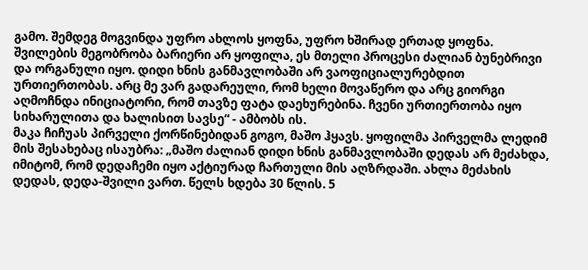გამო. შემდეგ მოგვინდა უფრო ახლოს ყოფნა, უფრო ხშირად ერთად ყოფნა. შვილების მეგობრობა ბარიერი არ ყოფილა, ეს მთელი პროცესი ძალიან ბუნებრივი და ორგანული იყო. დიდი ხნის განმავლობაში არ ვაოფიციალურებდით ურთიერთობას. არც მე ვარ გადარეული, რომ ხელი მოვაწერო და არც გიორგი აღმოჩნდა ინიციატორი, რომ თავზე ფატა დაეხურებინა. ჩვენი ურთიერთობა იყო სიხარულითა და ხალისით სავსე“ - ამბობს ის.
მაკა ჩიჩუას პირველი ქორწინებიდან გოგო, მაშო ჰყავს. ყოფილმა პირველმა ლედიმ მის შესახებაც ისაუბრა: „მაშო ძალიან დიდი ხნის განმავლობაში დედას არ მეძახდა, იმიტომ, რომ დედაჩემი იყო აქტიურად ჩართული მის აღზრდაში. ახლა მეძახის დედას, დედა-შვილი ვართ. წელს ხდება 30 წლის. 5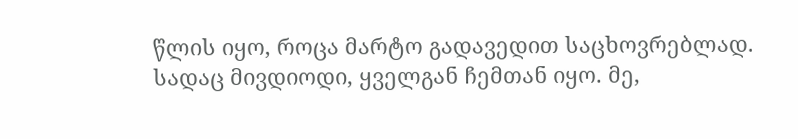წლის იყო, როცა მარტო გადავედით საცხოვრებლად. სადაც მივდიოდი, ყველგან ჩემთან იყო. მე,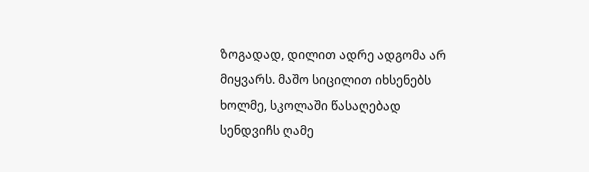ზოგადად, დილით ადრე ადგომა არ მიყვარს. მაშო სიცილით იხსენებს ხოლმე, სკოლაში წასაღებად სენდვიჩს ღამე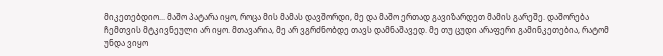მიკეთებდიო... მაშო პატარა იყო, როცა მის მამას დავშორდი, მე და მაშო ერთად გავიზარდეთ მამის გარეშე. დაშორება ჩემთვის მტკივნეული არ იყო. მთავარია, მე არ ვგრძნობდე თავს დამნაშავედ. მე თუ ცუდი არაფერი გამინკეთებია, რატომ უნდა ვიყო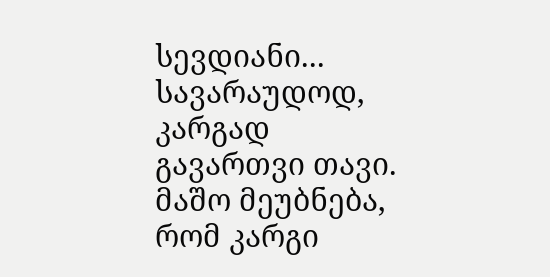სევდიანი... სავარაუდოდ, კარგად გავართვი თავი. მაშო მეუბნება, რომ კარგი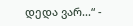დედა ვარ...“ -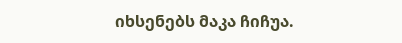იხსენებს მაკა ჩიჩუა.